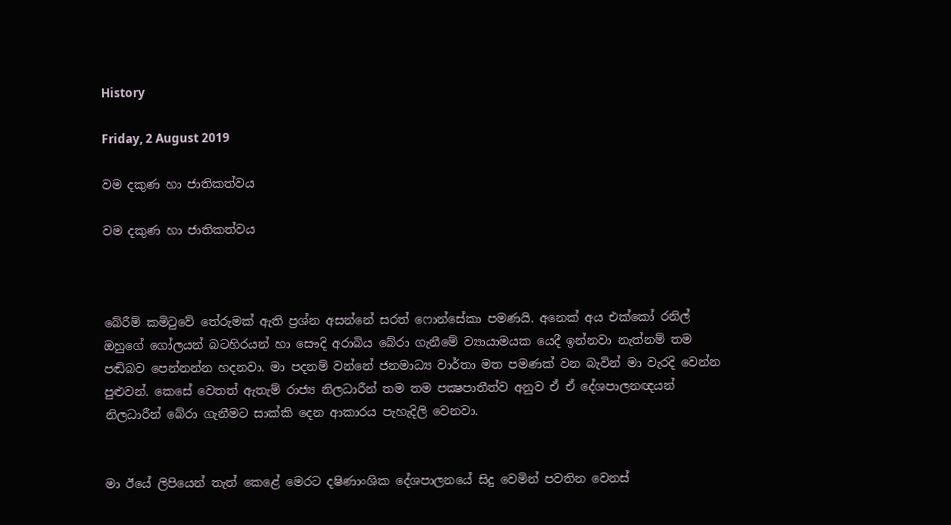History

Friday, 2 August 2019

වම දකුණ හා ජාතිකත්වය

වම දකුණ හා ජාතිකත්වය



බේරීම් කමිටුවේ තේරුමක් ඇති ප්‍රශ්න අසන්නේ සරත් ෆොන්සේකා පමණයි. අනෙක් අය එක්කෝ රනිල් ඔහුගේ ගෝලයන් බටහිරයන් හා සෞදි අරාබිය බේරා ගැනීමේ ව්‍යායාමයක යෙදී ඉන්නවා නැත්නම් තම පඬිබව පෙන්නන්න හදනවා. මා පදනම් වන්නේ ජනමාධ්‍ය වාර්තා මත පමණක් වන බැවින් මා වැරදි වෙන්න පුළුවන්. කෙසේ වෙතත් ඇතැම් රාජ්‍ය නිලධාරීන් තම තම පක්‍ෂපාතීත්ව අනුව ඒ ඒ දේශපාලනඥයන් නිලධාරීන් බේරා ගැනීමට සාක්කි දෙන ආකාරය පැහැදිලි වෙනවා.


මා ඊයේ ලිපියෙන් තැත් කෙළේ මෙරට දෂිණාංශික දේශපාලනයේ සිදු වෙමින් පවතින වෙනස්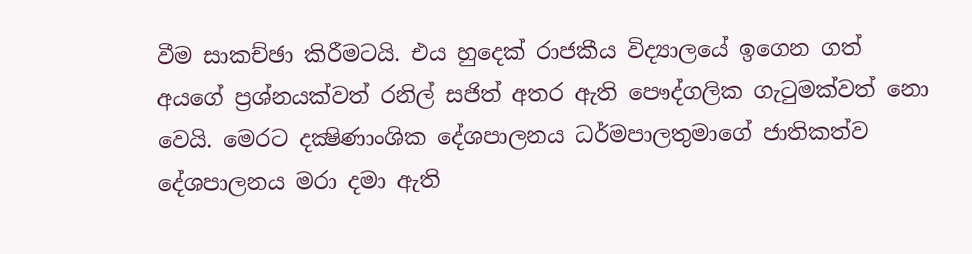වීම සාකච්ඡා කිරීමටයි. එය හුදෙක් රාජකීය විද්‍යාලයේ ඉගෙන ගත් අයගේ ප්‍රශ්නයක්වත් රනිල් සජිත් අතර ඇති පෞද්ගලික ගැටුමක්වත් නො වෙයි. මෙරට දක්‍ෂිණාංශික දේශපාලනය ධර්මපාලතුමාගේ ජාතිකත්ව දේශපාලනය මරා දමා ඇති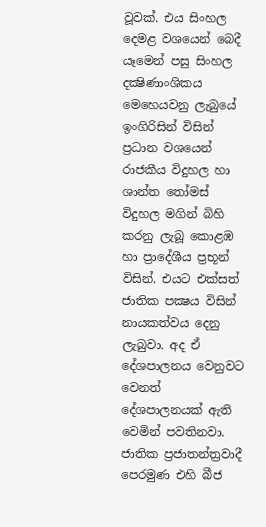වූවක්. එය සිංහල දෙමළ වශයෙන් බෙදී යෑමෙන් පසු සිංහල දක්‍ෂිණාංශිකය මෙහෙයවනු ලැබුයේ ඉංගිරිසින් විසින් ප්‍රධාන වශයෙන් රාජකීය විදුහල හා ශාන්ත තෝමස් විදුහල මගින් බිහි කරනු ලැබූ කොළඹ හා ප්‍රාදේශීය ප්‍රභූන් විසින්. එයට එක්සත් ජාතික පක්‍ෂය විසින් නායකත්වය දෙනු ලැබුවා. අද ඒ දේශපාලනය වෙනුවට වෙනත් දේශපාලනයක් ඇති වෙමින් පවතිනවා. ජාතික ප්‍රජාතන්ත්‍රවාදී පෙරමුණ එහි බීජ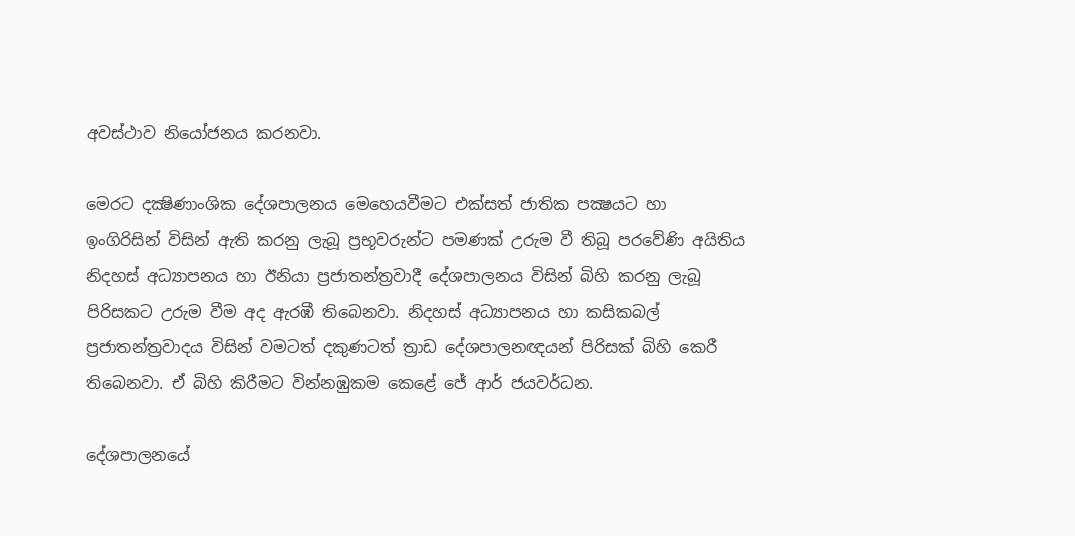අවස්ථාව නියෝජනය කරනවා.

මෙරට දක්‍ෂිණාංශික දේශපාලනය මෙහෙයවීමට එක්සත් ජාතික පක්‍ෂයට හා ඉංගිරිසින් විසින් ඇති කරනු ලැබූ ප්‍රභූවරුන්ට පමණක් උරුම වී තිබූ පරවේණි අයිතිය නිදහස් අධ්‍යාපනය හා ඊනියා ප්‍රජාතන්ත්‍රවාදී දේශපාලනය විසින් බිහි කරනු ලැබූ පිරිසකට උරුම වීම අද ඇරඹී තිබෙනවා. නිදහස් අධ්‍යාපනය හා කසිකබල් ප්‍රජාතන්ත්‍රවාදය විසින් වමටත් දකුණටත් ත්‍රාඩ දේශපාලනඥයන් පිරිසක් බිහි කෙරී තිබෙනවා. ඒ බිහි කිරීමට වින්නඹුකම කෙළේ ජේ ආර් ජයවර්ධන.

දේශපාලනයේ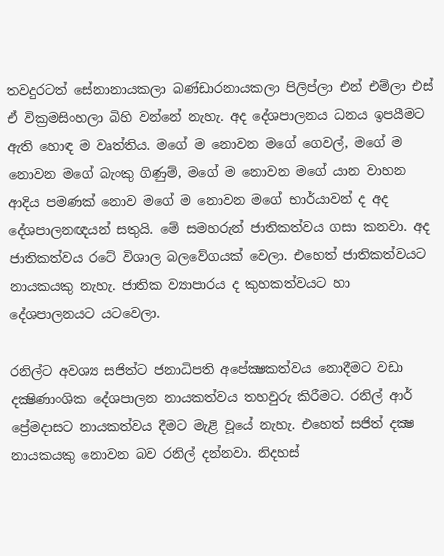තවදුරටත් සේනානායකලා බණ්ඩාරනායකලා පිලිප්ලා එන් එම්ලා එස් ඒ වික්‍රමසිංහලා බිහි වන්නේ නැහැ. අද දේශපාලනය ධනය ඉපයීමට ඇති හොඳ ම වෘත්තිය. මගේ ම නොවන මගේ ගෙවල්, මගේ ම නොවන මගේ බැංකු ගිණුම්, මගේ ම නොවන මගේ යාන වාහන ආදිය පමණක් නොව මගේ ම නොවන මගේ භාර්යාවන් ද අද දේශපාලනඥයන් සතුයි. මේ සමහරුන් ජාතිකත්වය ගසා කනවා. අද ජාතිකත්වය රටේ විශාල බලවේගයක් වෙලා. එහෙත් ජාතිකත්වයට නායකයකු නැහැ. ජාතික ව්‍යාපාරය ද කුහකත්වයට හා දේශපාලනයට යටවෙලා.

රනිල්ට අවශ්‍ය සජිත්ට ජනාධිපති අපේක්‍ෂකත්වය නොදීමට වඩා දක්‍ෂිණාංශික දේශපාලන නායකත්වය තහවුරු කිරීමට. රනිල් ආර් ප්‍රේමදාසට නායකත්වය දීමට මැළි වූයේ නැහැ. එහෙත් සජිත් දක්‍ෂ නායකයකු නොවන බව රනිල් දන්නවා. නිදහස්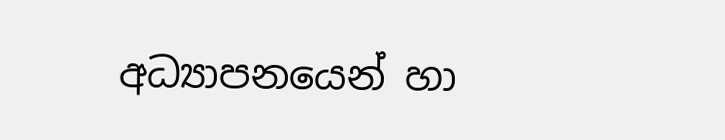අධ්‍යාපනයෙන් හා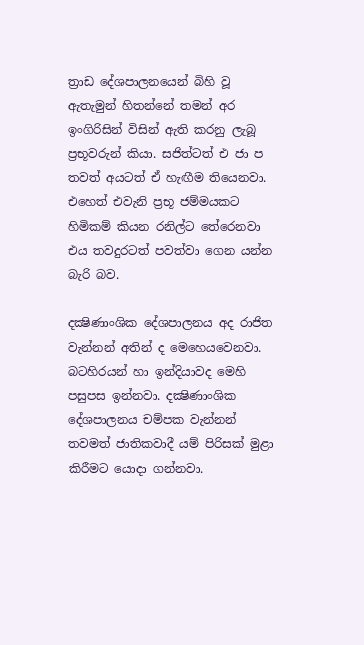ත්‍රාඩ දේශපාලනයෙන් බිහි වූ ඇතැමුන් හිතන්නේ තමන් අර ඉංගිරිසින් විසින් ඇති කරනු ලැබූ ප්‍රභූවරුන් කියා. සජිත්ටත් එ ජා ප තවත් අයටත් ඒ හැඟීම තියෙනවා. එහෙත් එවැනි ප්‍රභූ ජම්මයකට හිමිකම් කියන රනිල්ට තේරෙනවා එය තවදුරටත් පවත්වා ගෙන යන්න බැරි බව.

දක්‍ෂිණාංශික දේශපාලනය අද රාජිත වැන්නන් අතින් ද මෙහෙයවෙනවා. බටහිරයන් හා ඉන්දියාවද මෙහි පසුපස ඉන්නවා. දක්‍ෂිණාංශික දේශපාලනය චම්පක වැන්නන් තවමත් ජාතිකවාදී යම් පිරිසක් මුළා කිරීමට යොදා ගන්නවා.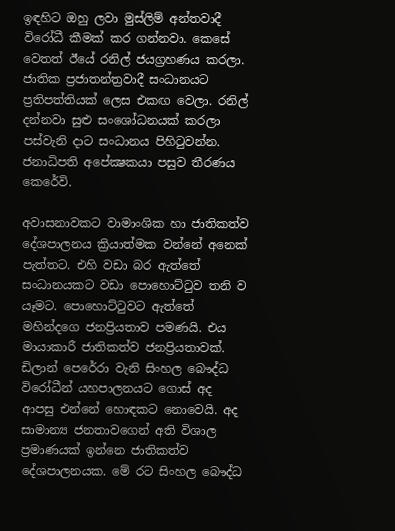ඉඳහිට ඔහු ලවා මුස්ලිම් අන්තවාදී විරෝධී කීමක් කර ගන්නවා. කෙසේ වෙතත් ඊයේ රනිල් ජයග්‍රහණය කරලා. ජාතික ප්‍රජාතන්ත්‍රවාදී සංධානයට ප්‍රතිපත්තියක් ලෙස එකඟ වෙලා. රනිල් දන්නවා සුළු සංශෝධනයක් කරලා පස්වැනි දාට සංධානය පිහිටුවන්න. ජනාධිපති අපේක්‍ෂකයා පසුව තීරණය කෙරේවි.

අවාසනාවකට වාමාංශික හා ජාතිකත්ව දේශපාලනය ක්‍රියාත්මක වන්නේ අනෙක් පැත්තට. එහි වඩා බර ඇත්තේ සංධානයකට වඩා පොහොට්ටුව තනි ව යෑමට. පොහොට්ටුවට ඇත්තේ මහින්දගෙ ජනප්‍රියතාව පමණයි. එය මායාකාරී ජාතිකත්ව ජනප්‍රියතාවක්.  ඩිලාන් පෙරේරා වැනි සිංහල බෞද්ධ විරෝධීන් යහපාලනයට ගොස් අද ආපසු එන්නේ හොඳකට නොවෙයි. අද සාමාන්‍ය ජනතාවගෙන් අති විශාල ප්‍රමාණයක් ඉන්නෙ ජාතිකත්ව දේශපාලනයක. මේ රට සිංහල බෞද්ධ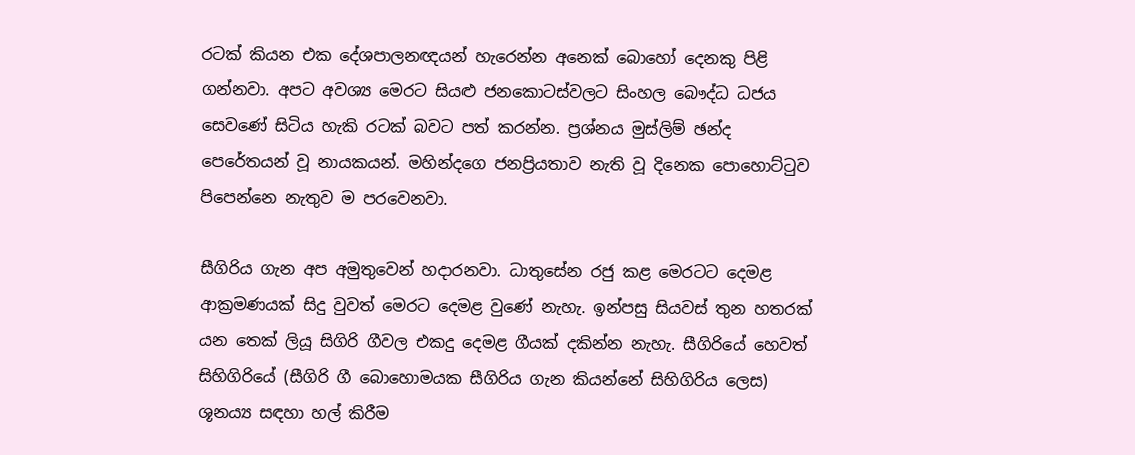රටක් කියන එක දේශපාලනඥයන් හැරෙන්න අනෙක් බොහෝ දෙනකු පිළි ගන්නවා. අපට අවශ්‍ය මෙරට සියළු ජනකොටස්වලට සිංහල බෞද්ධ ධජය සෙවණේ සිටිය හැකි රටක් බවට පත් කරන්න. ප්‍රශ්නය මුස්ලිම් ඡන්ද පෙරේතයන් වූ නායකයන්. මහින්දගෙ ජනප්‍රියතාව නැති වූ දිනෙක පොහොට්ටුව පිපෙන්නෙ නැතුව ම පරවෙනවා.

සීගිරිය ගැන අප අමුතුවෙන් හදාරනවා. ධාතුසේන රජු කළ මෙරටට දෙමළ ආක්‍රමණයක් සිදු වුවත් මෙරට දෙමළ වුණේ නැහැ. ඉන්පසු සියවස් තුන හතරක් යන තෙක් ලියූ සිගිරි ගීවල එකදු දෙමළ ගීයක් දකින්න නැහැ. සීගිරියේ හෙවත් සිහිගිරියේ (සීගිරි ගී බොහොමයක සීගිරිය ගැන කියන්නේ සිහිගිරිය ලෙස) ශූනය්‍ය සඳහා හල් කිරීම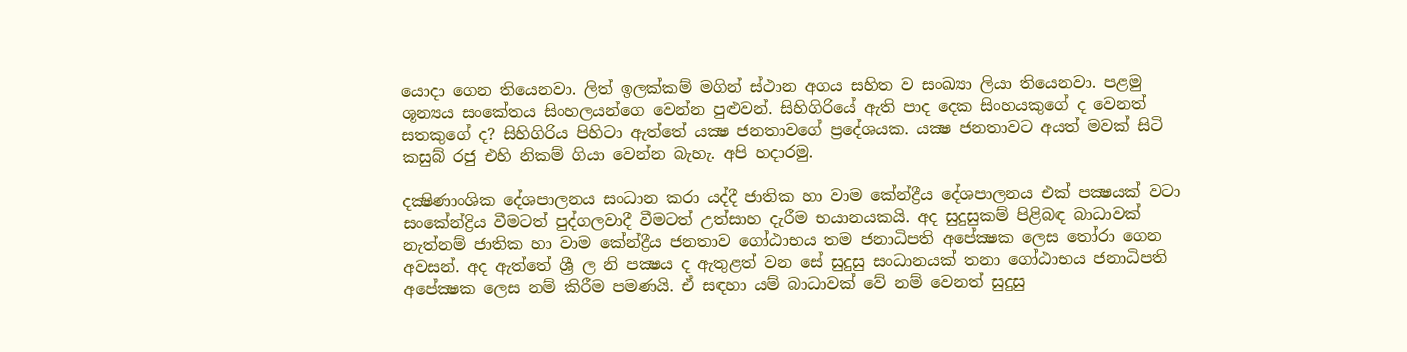යොදා ගෙන තියෙනවා. ලිත් ඉලක්කම් මගින් ස්ථාන අගය සහිත ව සංඛ්‍යා ලියා තියෙනවා. පළමු ශූන්‍යය සංකේතය සිංහලයන්ගෙ වෙන්න පුළුවන්. සිහිගිරියේ ඇති පාද දෙක සිංහයකුගේ ද වෙනත් සතකුගේ ද? සිහිගිරිය පිහිටා ඇත්තේ යක්‍ෂ ජනතාවගේ ප්‍රදේශයක. යක්‍ෂ ජනතාවට අයත් මවක් සිටි කසුබ් රජු එහි නිකම් ගියා වෙන්න බැහැ. අපි හදාරමු.

දක්‍ෂිණාංශික දේශපාලනය සංධාන කරා යද්දී ජාතික හා වාම කේන්ද්‍රීය දේශපාලනය එක් පක්‍ෂයක් වටා සංකේන්ද්‍රිය වීමටත් පුද්ගලවාදී වීමටත් උත්සාහ දැරීම භයානයකයි. අද සුදුසුකම් පිළිබඳ බාධාවක් නැත්නම් ජාතික හා වාම කේන්ද්‍රීය ජනතාව ගෝඨාභය තම ජනාධිපති අපේක්‍ෂක ලෙස තෝරා ගෙන අවසන්. අද ඇත්තේ ශ්‍රී ල නි පක්‍ෂය ද ඇතුළත් වන සේ සුදුසු සංධානයක් තනා ගෝඨාභය ජනාධිපති අපේක්‍ෂක ලෙස නම් කිරීම පමණයි. ඒ සඳහා යම් බාධාවක් වේ නම් වෙනත් සුදුසු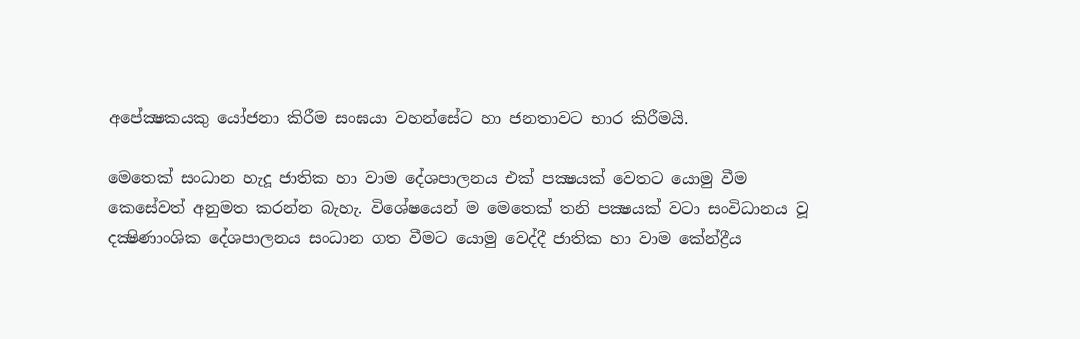අපේක්‍ෂකයකු යෝජනා කිරීම සංඝයා වහන්සේට හා ජනතාවට භාර කිරීමයි.

මෙතෙක් සංධාන හැදූ ජාතික හා වාම දේශපාලනය එක් පක්‍ෂයක් වෙතට යොමු වීම කෙසේවත් අනුමත කරන්න බැහැ. විශේෂයෙන් ම මෙතෙක් තනි පක්‍ෂයක් වටා සංවිධානය වූ දක්‍ෂිණාංශික දේශපාලනය සංධාන ගත වීමට යොමු වෙද්දී ජාතික හා වාම කේන්ද්‍රීය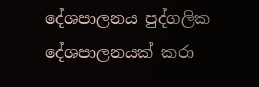දේශපාලනය පුද්ගලික දේශපාලනයක් කරා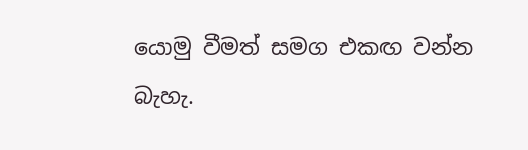යොමු වීමත් සමග එකඟ වන්න බැහැ.